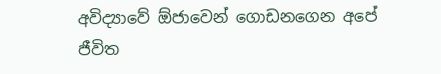අවිද්‍යාවේ ඕජාවෙන් ගොඩනගෙන අපේ ජීවිත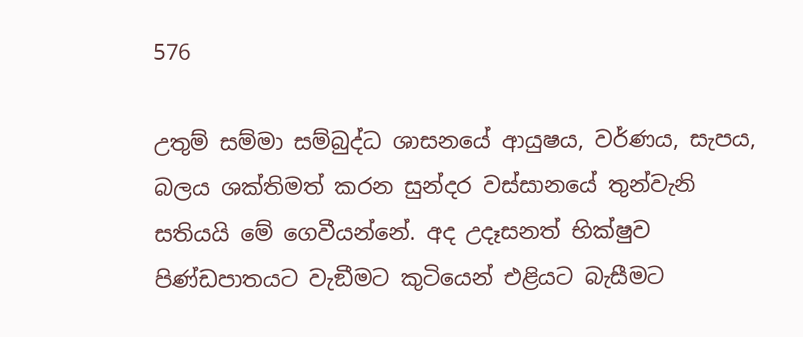576

උතුම් සම්මා සම්බුද්ධ ශාසනයේ ආයුෂය, වර්ණය, සැපය, බලය ශක්තිමත් කරන සුන්දර වස්සානයේ තුන්වැනි සතියයි මේ ගෙවීයන්නේ. අද උදෑසනත් භික්ෂුව පිණ්ඩපාතයට වැඞීමට කුටියෙන් එළියට බැසීමට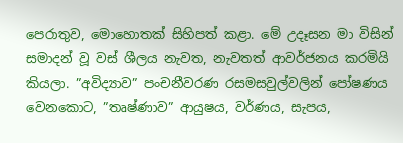පෙරාතුව, මොහොතක් සිහිපත් කළා. මේ උදෑසන මා විසින් සමාදන් වූ වස් ශීලය නැවත, නැවතත් ආවර්ජනය කරමියි කියලා. ”අවිද්‍යාව” පංචනීවරණ රසමසවුල්වලින් පෝෂණය වෙනකොට, ”තෘෂ්ණාව” ආයුෂය, වර්ණය, සැපය,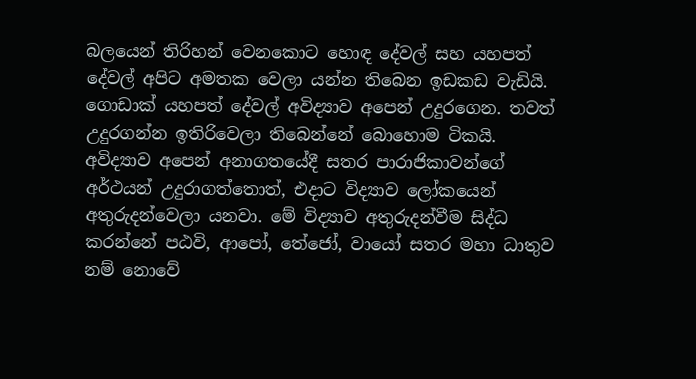බලයෙන් තිරිහන් වෙනකොට හොඳ දේවල් සහ යහපත් දේවල් අපිට අමතක වෙලා යන්න තිබෙන ඉඩකඩ වැඩියි. ගොඩාක් යහපත් දේවල් අවිද්‍යාව අපෙන් උදුරගෙන. තවත් උදුරගන්න ඉතිරිවෙලා තිබෙන්නේ බොහොම ටිකයි. අවිද්‍යාව අපෙන් අනාගතයේදී සතර පාරාජිකාවන්ගේ අර්ථයන් උදුරාගත්තොත්, එදාට විද්‍යාව ලෝකයෙන් අතුරුදන්වෙලා යනවා. මේ විද්‍යාව අතුරුදන්වීම සිද්ධ කරන්නේ පඨවි, ආපෝ, තේජෝ, වායෝ සතර මහා ධාතුව නම් නොවේ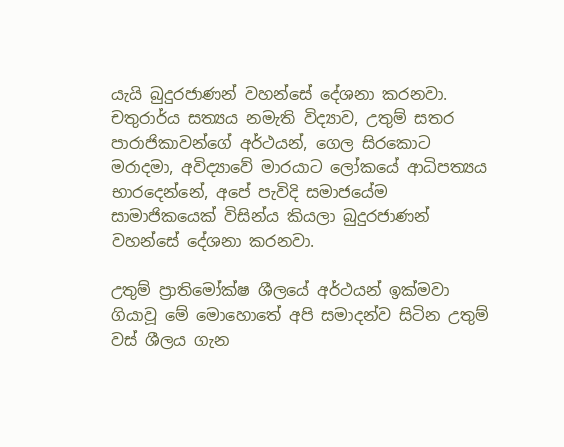යැයි බුදුරජාණන් වහන්සේ දේශනා කරනවා. චතුරාර්ය සත්‍යය නමැති විද්‍යාව, උතුම් සතර පාරාජිකාවන්ගේ අර්ථයන්, ගෙල සිරකොට මරාදමා, අවිද්‍යාවේ මාරයාට ලෝකයේ ආධිපත්‍යය භාරදෙන්නේ, අපේ පැවිදි සමාජයේම සාමාජිකයෙක් විසින්ය කියලා බුදුරජාණන් වහන්සේ දේශනා කරනවා.

උතුම් ප්‍රාතිමෝක්ෂ ශීලයේ අර්ථයන් ඉක්මවා ගියාවූ මේ මොහොතේ අපි සමාදන්ව සිටින උතුම් වස් ශීලය ගැන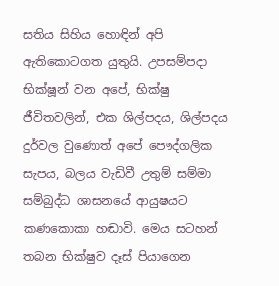සතිය සිහිය හොඳින් අපි ඇතිකොටගත යුතුයි. උපසම්පදා භික්ෂූන් වන අපේ, භික්ෂු ජීවිතවලින්, එක ශිල්පදය, ශිල්පදය දුර්වල වුණොත් අපේ පෞද්ගලික සැපය, බලය වැඩිවී උතුම් සම්මා සම්බුද්ධ ශාසනයේ ආයුෂයට කණකොකා හඬාවි. මෙය සටහන් තබන භික්ෂුව දෑස් පියාගෙන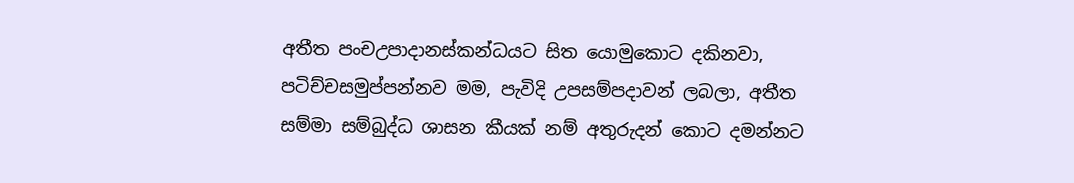අතීත පංචඋපාදානස්කන්ධයට සිත යොමුකොට දකිනවා, පටිච්චසමුප්පන්නව මම, පැවිදි උපසම්පදාවන් ලබලා, අතීත සම්මා සම්බුද්ධ ශාසන කීයක් නම් අතුරුදන් කොට දමන්නට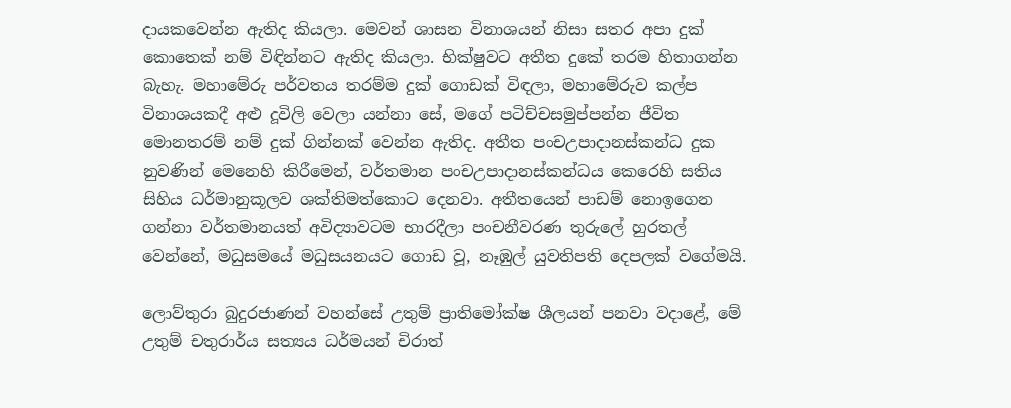දායකවෙන්න ඇතිද කියලා. මෙවන් ශාසන විනාශයන් නිසා සතර අපා දුක් කොතෙක් නම් විඳින්නට ඇතිද කියලා. භික්ෂුවට අතීත දුකේ තරම හිතාගන්න බැහැ. මහාමේරු පර්වතය තරම්ම දුක් ගොඩක් විඳලා, මහාමේරුව කල්ප විනාශයකදී අළු දූවිලි වෙලා යන්නා සේ, මගේ පටිච්චසමුප්පන්න ජීවිත මොනතරම් නම් දුක් ගින්නක් වෙන්න ඇතිද. අතීත පංචඋපාදානස්කන්ධ දුක නුවණින් මෙනෙහි කිරීමෙන්, වර්තමාන පංචඋපාදානස්කන්ධය කෙරෙහි සතිය සිහිය ධර්මානුකූලව ශක්තිමත්කොට දෙනවා. අතීතයෙන් පාඩම් නොඉගෙන ගන්නා වර්තමානයත් අවිද්‍යාවටම භාරදීලා පංචනීවරණ තුරුලේ හුරතල් වෙන්නේ, මධුසමයේ මධුසයනයට ගොඩ වූ, නෑඹුල් යුවතිපති දෙපලක් වගේමයි.

ලොව්තුරා බුදුරජාණන් වහන්සේ උතුම් ප්‍රාතිමෝක්ෂ ශීලයන් පනවා වදාළේ, මේ උතුම් චතුරාර්ය සත්‍යය ධර්මයන් චිරාත්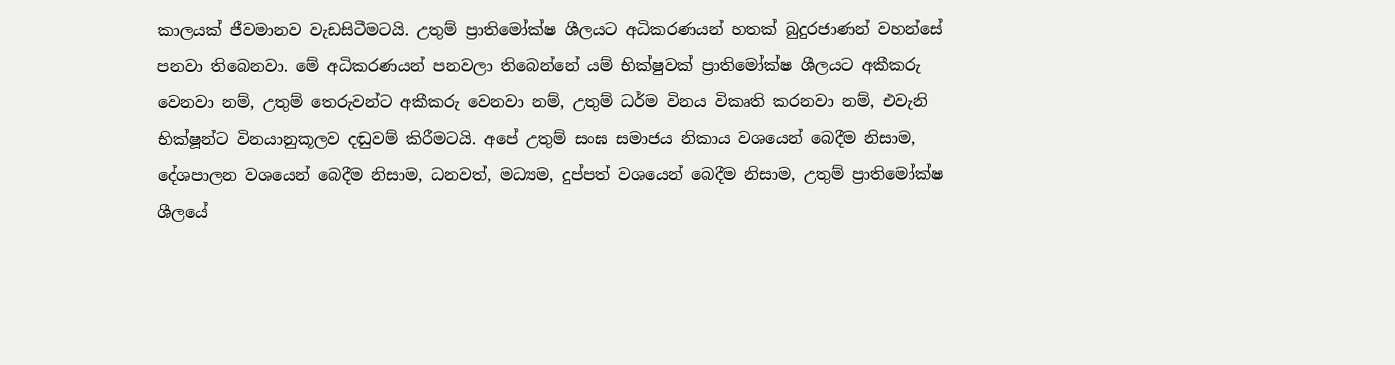කාලයක් ජීවමානව වැඩසිටීමටයි. උතුම් ප්‍රාතිමෝක්ෂ ශීලයට අධිකරණයන් හතක් බුදුරජාණන් වහන්සේ පනවා තිබෙනවා. මේ අධිකරණයන් පනවලා තිබෙන්නේ යම් භික්ෂුවක් ප්‍රාතිමෝක්ෂ ශීලයට අකීකරු වෙනවා නම්, උතුම් තෙරුවන්ට අකීකරු වෙනවා නම්, උතුම් ධර්ම විනය විකෘති කරනවා නම්, එවැනි භික්ෂූන්ට විනයානුකූලව දඬුවම් කිරීමටයි. අපේ උතුම් සංඝ සමාජය නිකාය වශයෙන් බෙදීම නිසාම, දේශපාලන වශයෙන් බෙදීම නිසාම, ධනවත්, මධ්‍යම, දුප්පත් වශයෙන් බෙදීම නිසාම, උතුම් ප්‍රාතිමෝක්ෂ ශීලයේ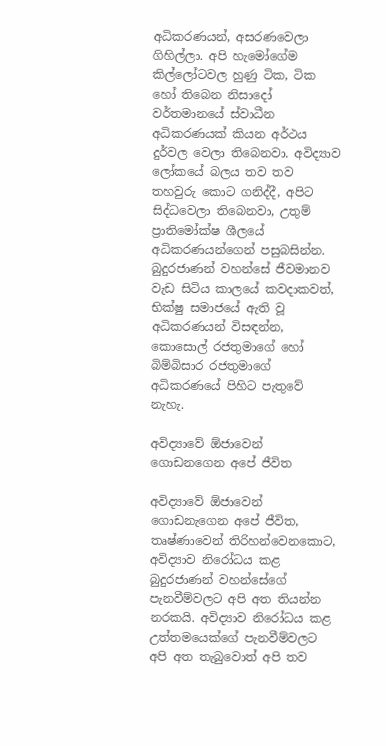අධිකරණයන්, අසරණවෙලා ගිහිල්ලා. අපි හැමෝගේම කිල්ලෝටවල හුණු ටික, ටික හෝ තිබෙන නිසාදෝ වර්තමානයේ ස්වාධීන අධිකරණයක් කියන අර්ථය දුර්වල වෙලා තිබෙනවා. අවිද්‍යාව ලෝකයේ බලය තව තව තහවුරු කොට ගනිද්දී, අපිට සිද්ධවෙලා තිබෙනවා, උතුම් ප්‍රාතිමෝක්ෂ ශීලයේ අධිකරණයන්ගෙන් පසුබසින්න. බුදුරජාණන් වහන්සේ ජීවමානව වැඩ සිටිය කාලයේ කවදාකවත්, භික්ෂු සමාජයේ ඇති වූ අධිකරණයන් විසඳන්න, කොසොල් රජතුමාගේ හෝ බිම්බිසාර රජතුමාගේ අධිකරණයේ පිහිට පැතුවේ නැහැ.

අවිද්‍යාවේ ඕජාවෙන් ගොඩනගෙන අපේ ජීවිත

අවිද්‍යාවේ ඕජාවෙන් ගොඩනැගෙන අපේ ජීවිත, තෘෂ්ණාවෙන් තිරිහන්වෙනකොට, අවිද්‍යාව නිරෝධය කළ බුදුරජාණන් වහන්සේගේ පැනවීම්වලට අපි අත තියන්න නරකයි. අවිද්‍යාව නිරෝධය කළ උත්තමයෙක්ගේ පැනවීම්වලට අපි අත තැබුවොත් අපි තව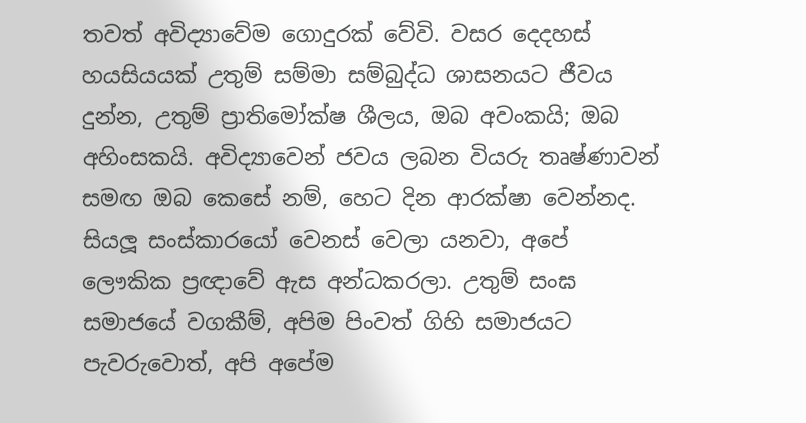තවත් අවිද්‍යාවේම ගොදුරක් වේවි. වසර දෙදහස් හයසියයක් උතුම් සම්මා සම්බුද්ධ ශාසනයට ජීවය දුන්න, උතුම් ප්‍රාතිමෝක්ෂ ශීලය, ඔබ අවංකයි; ඔබ අහිංසකයි. අවිද්‍යාවෙන් ජවය ලබන වියරු තෘෂ්ණාවන් සමඟ ඔබ කෙසේ නම්, හෙට දින ආරක්ෂා වෙන්නද. සියලූ සංස්කාරයෝ වෙනස් වෙලා යනවා, අපේ ලෞකික ප්‍රඥාවේ ඇස අන්ධකරලා. උතුම් සංඝ සමාජයේ වගකීම්, අපිම පිංවත් ගිහි සමාජයට පැවරුවොත්, අපි අපේම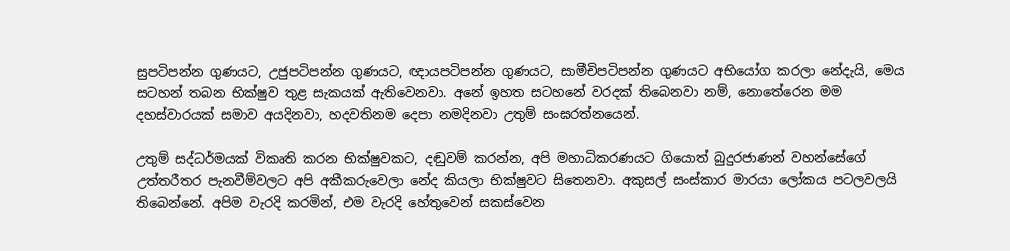සුපටිපන්න ගුණයට, උජුපටිපන්න ගුණයට, ඥායපටිපන්න ගුණයට, සාමීචිපටිපන්න ගුණයට අභියෝග කරලා නේදැයි, මෙය සටහන් තබන භික්ෂුව තුළ සැකයක් ඇතිවෙනවා. අනේ ඉහත සටහනේ වරදක් තිබෙනවා නම්, නොතේරෙන මම දහස්වාරයක් සමාව අයදිනවා, හදවතිනම දෙපා නමදිනවා උතුම් සංඝරත්නයෙන්.

උතුම් සද්ධර්මයක් විකෘති කරන භික්ෂුවකට, දඬුවම් කරන්න, අපි මහාධිකරණයට ගියොත් බුදුරජාණන් වහන්සේගේ උත්තරීතර පැනවීම්වලට අපි අකීකරුවෙලා නේද කියලා භික්ෂුවට සිතෙනවා. අකුසල් සංස්කාර මාරයා ලෝකය පටලවලයි තිබෙන්නේ. අපිම වැරදි කරමින්, එම වැරදි හේතුවෙන් සකස්වෙන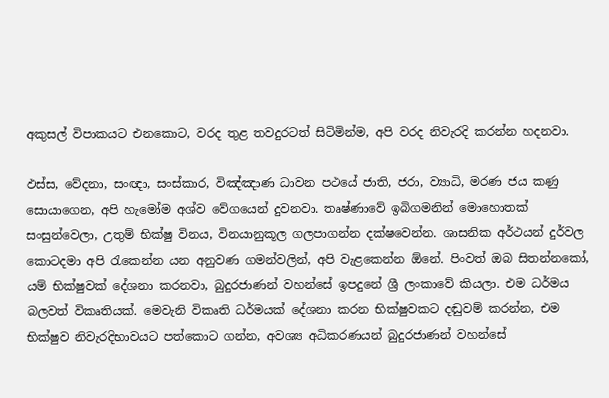අකුසල් විපාකයට එනකොට, වරද තුළ තවදුරටත් සිටිමින්ම, අපි වරද නිවැරදි කරන්න හදනවා.

ඵස්ස, වේදනා, සංඥා, සංස්කාර, විඤ්ඤාණ ධාවන පථයේ ජාති, ජරා, ව්‍යාධි, මරණ ජය කණු සොයාගෙන, අපි හැමෝම අශ්ව වේගයෙන් දුවනවා. තෘෂ්ණාවේ ඉබිගමනින් මොහොතක් සංසුන්වෙලා, උතුම් භික්ෂු විනය, විනයානුකූල ගලපාගන්න දක්ෂවෙන්න. ශාසනික අර්ථයන් දුර්වල කොටදමා අපි රැකෙන්න යන අනුවණ ගමන්වලින්, අපි වැළකෙන්න ඕනේ. පිංවත් ඔබ සිතන්නකෝ, යම් භික්ෂුවක් දේශනා කරනවා, බුදුරජාණන් වහන්සේ ඉපදුනේ ශ්‍රී ලංකාවේ කියලා. එම ධර්මය බලවත් විකෘතියක්. මෙවැනි විකෘති ධර්මයක් දේශනා කරන භික්ෂුවකට දඬුවම් කරන්න, එම භික්ෂුව නිවැරදිභාවයට පත්කොට ගන්න, අවශ්‍ය අධිකරණයන් බුදුරජාණන් වහන්සේ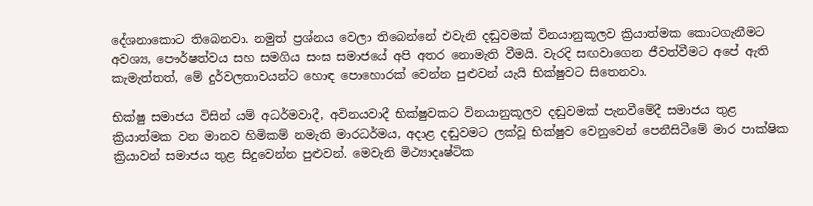දේශනාකොට තිබෙනවා. නමුත් ප්‍රශ්නය වෙලා තිබෙන්නේ එවැනි දඬුවමක් විනයානුකූලව ක්‍රියාත්මක කොටගැනීමට අවශ්‍ය, පෞර්ෂත්වය සහ සමගිය සංඝ සමාජයේ අපි අතර නොමැති වීමයි. වැරදි සඟවාගෙන ජීවත්වීමට අපේ ඇති කැමැත්තත්, මේ දුර්වලතාවයන්ට හොඳ පොහොරක් වෙන්න පුළුවන් යැයි භික්ෂුවට සිතෙනවා.

භික්ෂු සමාජය විසින් යම් අධර්මවාදී, අවිනයවාදී භික්ෂුවකට විනයානුකූලව දඬුවමක් පැනවීමේදී සමාජය තුළ ක්‍රියාත්මක වන මානව හිමිකම් නමැති මාරධර්මය, අදාළ දඬුවමට ලක්වූ භික්ෂුව වෙනුවෙන් පෙනීසිටීමේ මාර පාක්ෂික ක්‍රියාවන් සමාජය තුළ සිදුවෙන්න පුළුවන්. මෙවැනි මිථ්‍යාදෘෂ්ටික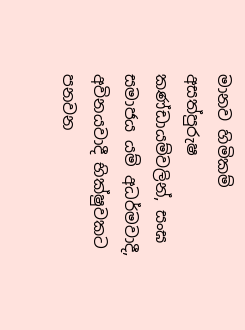මානව හිමිකම් අසත්පුරුෂ කණ්ඩායම්වලින්, සංඝ සමාජය යම් අධර්මවාදී, අවිනයවාදී භික්ෂුවකට පනවන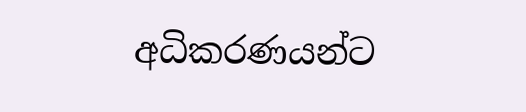අධිකරණයන්ට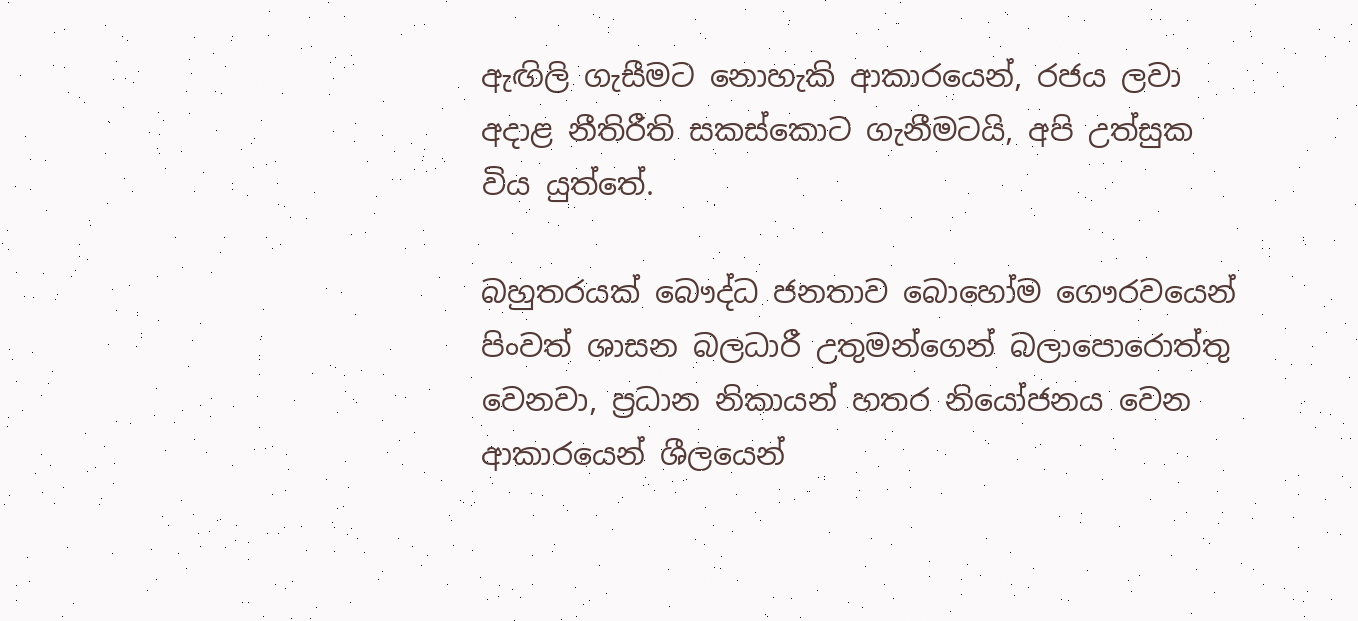ඇඟිලි ගැසීමට නොහැකි ආකාරයෙන්, රජය ලවා අදාළ නීතිරීති සකස්කොට ගැනීමටයි, අපි උත්සුක විය යුත්තේ.

බහුතරයක් බෞද්ධ ජනතාව බොහෝම ගෞරවයෙන් පිංවත් ශාසන බලධාරී උතුමන්ගෙන් බලාපොරොත්තු වෙනවා, ප්‍රධාන නිකායන් හතර නියෝජනය වෙන ආකාරයෙන් ශීලයෙන්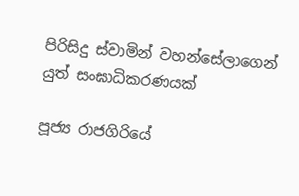පිරිසිදු ස්වාමින් වහන්සේලාගෙන් යුත් සංඝාධිකරණයක්

පූජ්‍ය රාජගිරියේ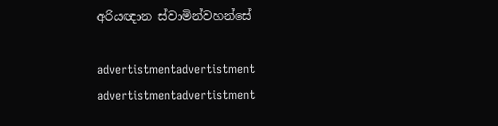අරියඥාන ස්වාමින්වහන්සේ

advertistmentadvertistment
advertistmentadvertistment